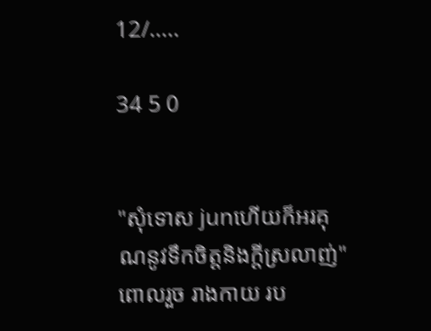12/.....

34 5 0


"សុំទោស junហើយក៏អរគុណនូវទឹកចិត្តនិងក្ដីស្រលាញ់" ពោលរួច រាងកាយ រប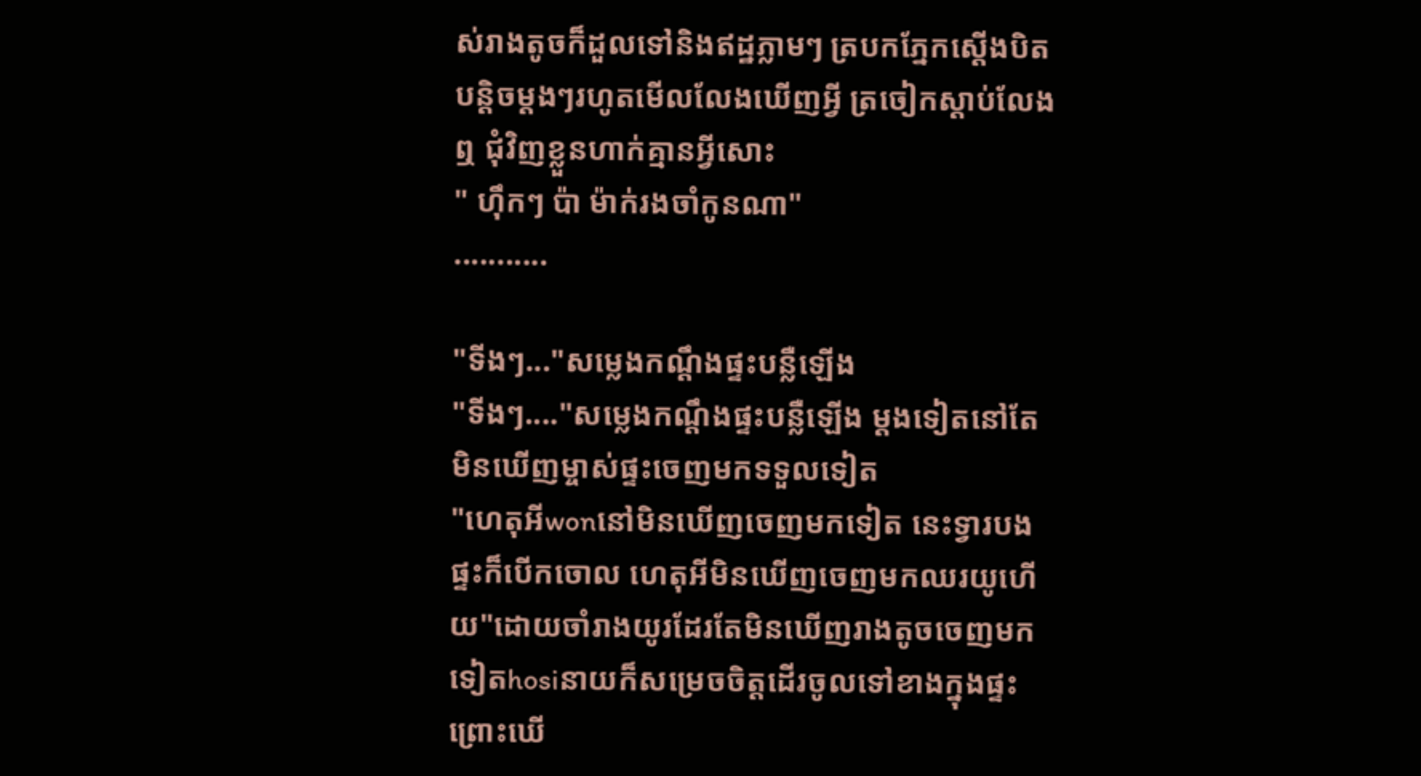ស់រាងតូចក៏ដួលទៅនិងឥដ្ឋភ្លាមៗ ត្របកភ្នែកស្ដើងបិតបន្តិចម្ដងៗរហូតមើលលែងឃើញអ្វី ត្រចៀកស្ដាប់លែងឮ ជុំវិញខ្លួនហាក់គ្មានអ្វីសោះ
" ហុឹកៗ ប៉ា ម៉ាក់រងចាំកូនណា"
...........

"ទីងៗ..."សម្លេងកណ្ដឹងផ្ទះបន្លឺឡើង
"ទីងៗ...."សម្លេងកណ្ដឹងផ្ទះបន្លឺឡើង ម្ដងទៀតនៅតែមិនឃើញម្ចាស់ផ្ទះចេញមកទទួលទៀត
"ហេតុអីwonនៅមិនឃើញចេញមកទៀត នេះទ្វារបងផ្ទះក៏បើកចោល ហេតុអីមិនឃើញចេញមកឈរយូហើយ"ដោយចាំរាងយូរដែរតែមិនឃើញរាងតូចចេញមកទៀតhosiនាយក៏សម្រេចចិត្តដើរចូលទៅខាងក្នុងផ្ទះ ព្រោះឃើ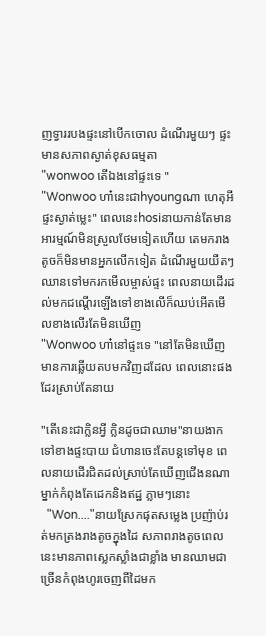ញទ្វាររបងផ្ទះនៅបើកចោល ដំណើរមួយៗ ផ្ទះមានសភាពស្ងាត់ខុសធម្មតា
"wonwoo តើឯងនៅផ្ទះទេ "
"Wonwoo ហា៎នេះជាhyoungណា ហេតុអីផ្ទះស្ងាត់ម្លេះ" ពេលនេះhosiនាយកាន់តែមានអារម្មណ៍មិនស្រួលថែមទៀតហើយ តេមករាងតូចក៏មិនមានអ្នកលើកទៀត ដំណើរមួយយឺតៗឈានទៅមករកមើលម្ចាស់ផ្ទះ ពេលនាយដើរដល់មកជណ្ដើរឡើងទៅខាងលើក៏ឈប់អើតមើលខាងលើរតែមិនឃើញ
"Wonwoo ហា៎នៅផ្ទះទេ "នៅតែមិនឃើញមានការឆ្លើយតបមកវិញដដែល ពេលនោះផងដែរស្រាប់តែនាយ

"តើនេះជាក្លិនអ្វី ក្លិនដូចជាឈាម"នាយងាកទៅខាងផ្ទះបាយ ជំហានចេះតែបន្តទៅមុខ ពេលនាយដើរជិតដល់ស្រាប់តែឃើញជើងនណាម្នាក់កំពុងតែដេកនិងឥដ្ឋ ភ្លាមៗនោះ
  "Won...."នាយស្រែកផុតសម្លេង ប្រញ៉ាប់រត់មកត្រងរាងតូចក្នុងដៃ សភាពរាងតូចពេលនេះមានភាពស្លេកស្លាំងជាខ្លាំង មានឈាមជាច្រើនកំពុងហូរចេញពីដៃមក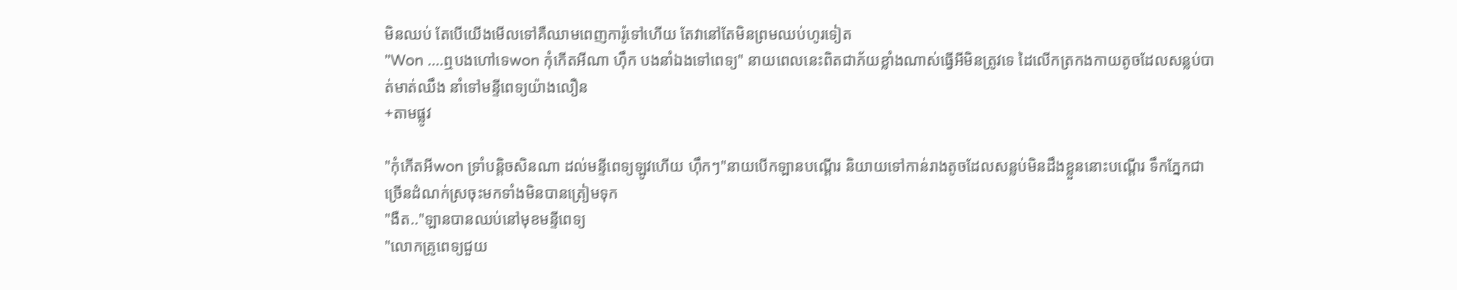មិនឈប់ តែបើយើងមើលទៅគឺឈាមពេញការ៉ូទៅហើយ តែវានៅតែមិនព្រមឈប់ហូរទៀត
"Won ....ឮបងហៅទេwon កុំកើតអីណា ហុឹក បងនាំឯងទៅពេទ្យ" នាយពេលនេះពិតជាភ័យខ្លាំងណាស់ធ្វើអីមិនត្រូវទេ ដៃលើកត្រកងកាយតូចដែលសន្លប់បាត់មាត់ឈឹង នាំទៅមន្ទីពេទ្យយ៉ាងលឿន
+តាមផ្លូវ

"កុំកើតអីwon ទ្រាំបន្តិចសិនណា ដល់មន្ទីពេទ្យឡូវហើយ ហុឹកៗ"នាយបើកឡានបណ្ដើរ និយាយទៅកាន់រាងតូចដែលសន្លប់មិនដឹងខ្លួននោះបណ្ដើរ ទឹកភ្នែកជាច្រើនដំណក់ស្រចុះមកទាំងមិនបានត្រៀមទុក
"ងឺត.."ឡានបានឈប់នៅមុខមន្ទីពេទ្យ
"លោកគ្រូពេទ្យជួយ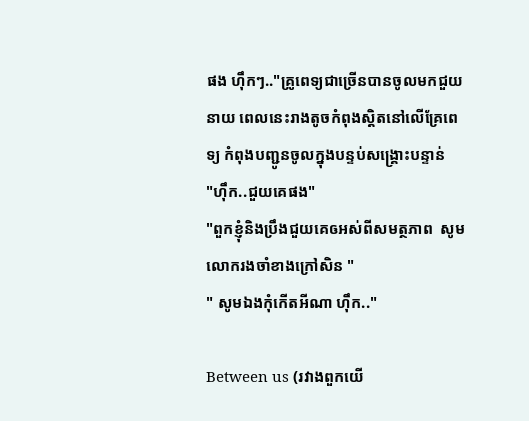ផង ហុឹកៗ.."គ្រូពេទ្យជាច្រើនបានចូលមកជួយនាយ ពេលនេះរាងតូចកំពុងស្ដិតនៅលើគ្រែពេទ្យ កំពុងបញ្ជូនចូលក្នុងបន្ទប់សង្រ្គោះបន្ទាន់
"ហុឹក..ជួយគេផង"
"ពួកខ្ញុំនិងប្រឹងជួយគេឲអស់ពីសមត្ថភាព  សូមលោករងចាំខាងក្រៅសិន "
" សូមឯងកុំកើតអីណា ហុឹក.."

Between us (រវាងពួកយើ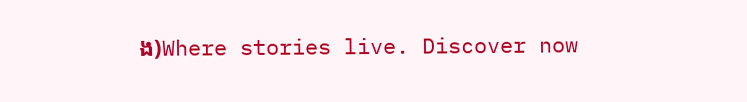ង)Where stories live. Discover now